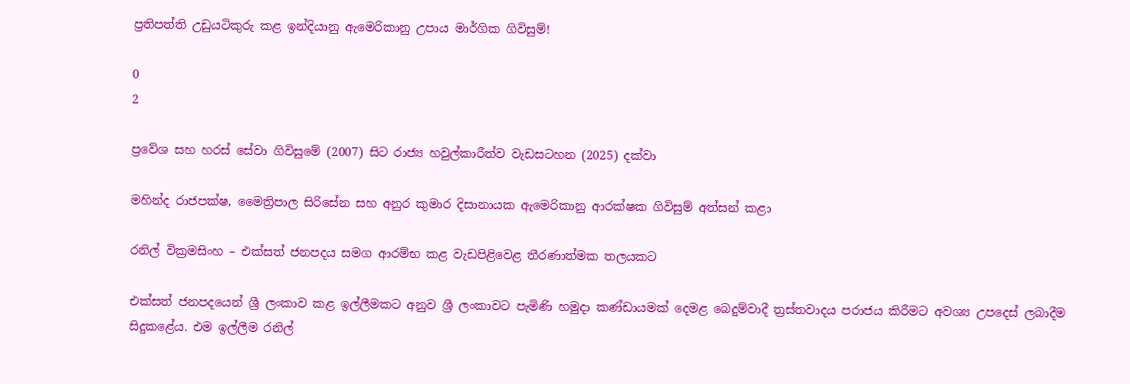ප්‍රතිපත්ති උඩුයටිකුරු කළ ඉන්දියානු ඇමෙරිකානු උපාය මාර්ගික ගිවිසුම්!

0
2

ප්‍රවේශ සහ හරස් සේවා ගිවිසුමේ (2007) සිට රාජ්‍ය හවුල්කාරීත්ව වැඩසටහන (2025) දක්වා

මහින්ද රාජපක්ෂ, මෛත්‍රිපාල සිරිසේන සහ අනුර කුමාර දිසානායක ඇමෙරිකානු ආරක්ෂක ගිවිසුම් අත්සන් කළා

රනිල් වික්‍රමසිංහ – එක්සත් ජනපදය සමග ආරම්භ කළ වැඩපිළිවෙළ තීරණාත්මක තලයකට

එක්සත් ජනපදයෙන් ශ්‍රී ලංකාව කළ ඉල්ලීමකට අනුව ශ්‍රී ලංකාවට පැමිණි හමුදා කණ්ඩායමක් දෙමළ බෙදුම්වාදී ත්‍රස්තවාදය පරාජය කිරීමට අවශ්‍ය උපදෙස් ලබාදීම සිදුකළේය. එම ඉල්ලීම රනිල්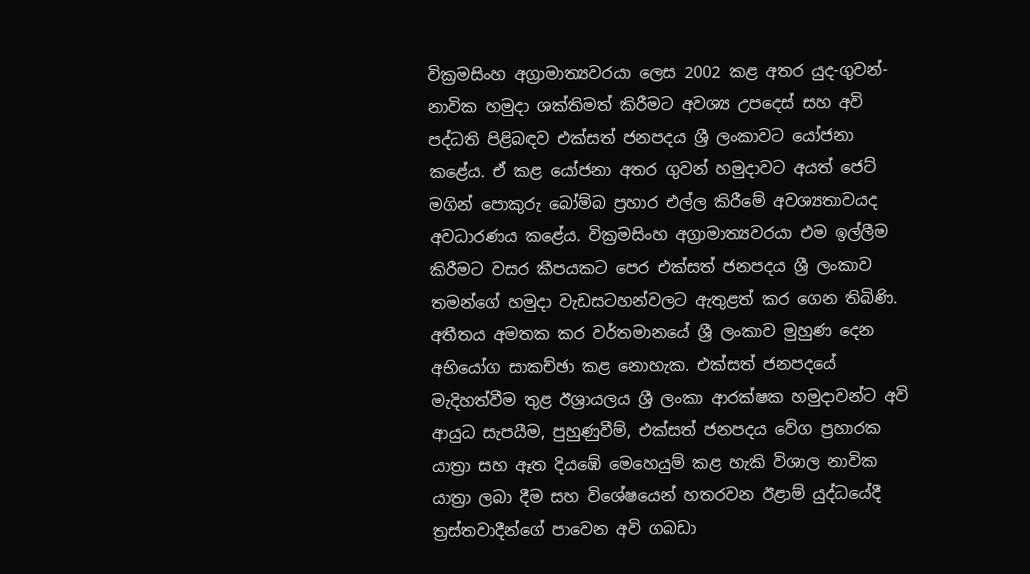වික්‍රමසිංහ අග්‍රාමාත්‍යවරයා ලෙස 2002 කළ අතර යුද-ගුවන්-නාවික හමුදා ශක්තිමත් කිරීමට අවශ්‍ය උපදෙස් සහ අවි පද්ධති පිළිබඳව එක්සත් ජනපදය ශ්‍රී ලංකාවට යෝජනා කළේය. ඒ කළ යෝජනා අතර ගුවන් හමුදාවට අයත් ජෙට් මගින් පොකුරු බෝම්බ ප්‍රහාර එල්ල කිරීමේ අවශ්‍යතාවයද අවධාරණය කළේය. වික්‍රමසිංහ අග්‍රාමාත්‍යවරයා එම ඉල්ලීම කිරීමට වසර කීපයකට පෙර එක්සත් ජනපදය ශ්‍රී ලංකාව තමන්ගේ හමුදා වැඩසටහන්වලට ඇතුළත් කර ගෙන තිබිණි. අතීතය අමතක කර වර්තමානයේ ශ්‍රී ලංකාව මුහුණ දෙන අභියෝග සාකච්ඡා කළ නොහැක. එක්සත් ජනපදයේ මැදිහත්වීම තුළ ඊශ්‍රායලය ශ්‍රී ලංකා ආරක්ෂක හමුදාවන්ට අවි ආයුධ සැපයීම, පුහුණුවීම්, එක්සත් ජනපදය වේග ප්‍රහාරක යාත්‍රා සහ ඈත දියඹේ මෙහෙයුම් කළ හැකි විශාල නාවික යාත්‍රා ලබා දීම සහ විශේෂයෙන් හතරවන ඊළාම් යුද්ධයේදී ත්‍රස්තවාදීන්ගේ පාවෙන අවි ගබඩා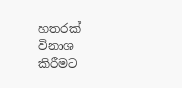හතරක් විනාශ කිරීමට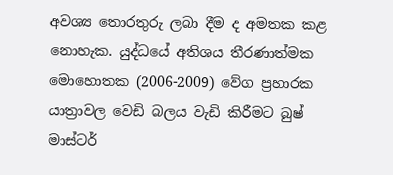අවශ්‍ය තොරතුරු ලබා දීම ද අමතක කළ නොහැක. යුද්ධයේ අතිශය තීරණාත්මක මොහොතක (2006-2009) වේග ප්‍රහාරක යාත්‍රාවල වෙඩි බලය වැඩි කිරීමට බුෂ් මාස්ටර්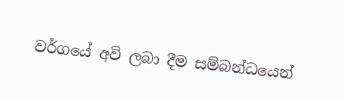වර්ගයේ අවි ලබා දීම සම්බන්ධයෙන්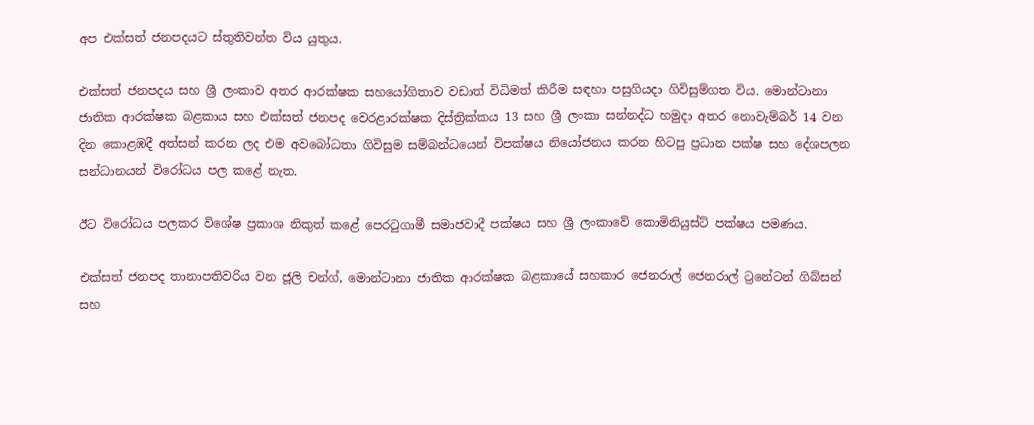අප එක්සත් ජනපදයට ස්තුතිවන්ත විය යුතුය.

එක්සත් ජනපදය සහ ශ්‍රී ලංකාව අතර ආරක්ෂක සහයෝගිතාව වඩාත් විධිමත් කිරීම සඳහා පසුගියදා ගිවිසුම්ගත විය. මොන්ටානා ජාතික ආරක්ෂක බළකාය සහ එක්සත් ජනපද වෙරළාරක්ෂක දිස්ත්‍රික්කය 13 සහ ශ්‍රී ලංකා සන්නද්ධ හමුදා අතර නොවැම්බර් 14 වන දින කොළඹදී අත්සන් කරන ලද එම අවබෝධතා ගිවිසුම සම්බන්ධයෙන් විපක්ෂය නියෝජනය කරන හිටපු ප්‍රධාන පක්ෂ සහ දේශපලන සන්ධානයන් විරෝධය පල කළේ නැත.

ඊට විරෝධය පලකර විශේෂ ප්‍රකාශ නිකුත් කළේ පෙරටුගාමී සමාජවාදී පක්ෂය සහ ශ්‍රී ලංකාවේ කොමිනියුස්ට් පක්ෂය පමණය.

එක්සත් ජනපද තානාපතිවරිය වන ජූලි චන්ග්, මොන්ටානා ජාතික ආරක්ෂක බළකායේ සහකාර ජෙනරාල් ජෙනරාල් ට්‍රනේටන් ගිබ්සන් සහ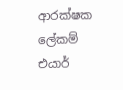ආරක්ෂක ලේකම් එයාර්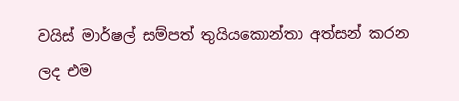වයිස් මාර්ෂල් සම්පත් තුයියකොන්තා අත්සන් කරන ලද එම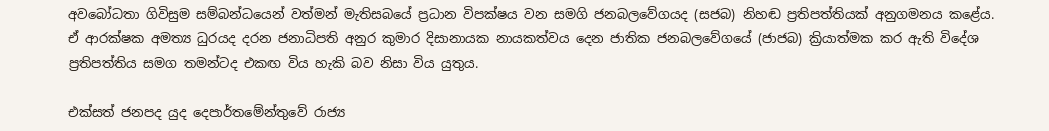අවබෝධතා ගිවිසුම සම්බන්ධයෙන් වත්මන් මැතිසබයේ ප්‍රධාන විපක්ෂය වන සමගි ජනබලවේගයද (සජබ) නිහඬ ප්‍රතිපත්තියක් අනුගමනය කළේය. ඒ ආරක්ෂක අමත්‍ය ධුරයද දරන ජනාධිපති අනුර කුමාර දිසානායක නායකත්වය දෙන ජාතික ජනබලවේගයේ (ජාජබ) ක්‍රියාත්මක කර ඇති විදේශ ප්‍රතිපත්තිය සමග තමන්ටද එකඟ විය හැකි බව නිසා විය යුතුය.

එක්සත් ජනපද යුද දෙපාර්තමේන්තුවේ රාජ්‍ය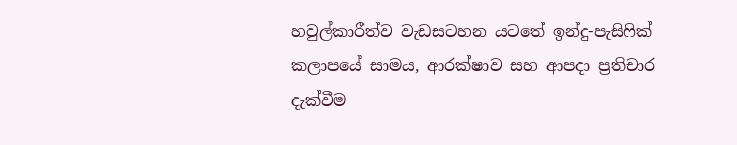හවුල්කාරීත්ව වැඩසටහන යටතේ ඉන්දු-පැසිෆික් කලාපයේ සාමය, ආරක්ෂාව සහ ආපදා ප්‍රතිචාර දැක්වීම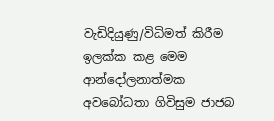වැඩිදියුණු/විධිමත් කිරීම ඉලක්ක කළ මෙම ආන්දෝලනාත්මක අවබෝධතා ගිවිසුම ජාජබ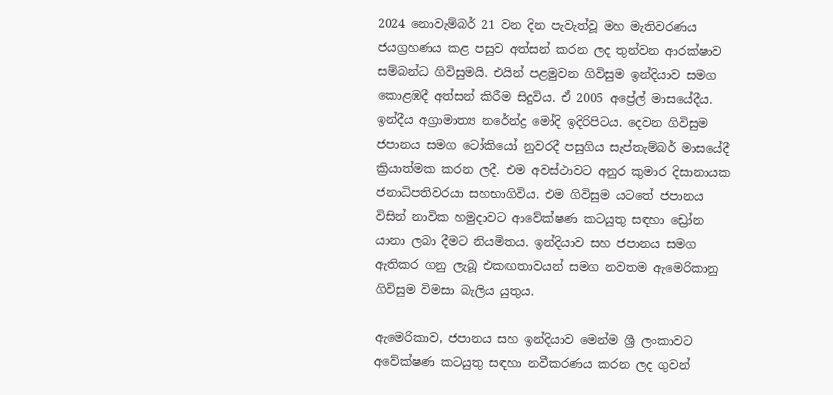2024 නොවැම්බර් 21 වන දින පැවැත්වූ මහ මැතිවරණය ජයග්‍රහණය කළ පසුව අත්සන් කරන ලද තුන්වන ආරක්ෂාව සම්බන්ධ ගිවිසුමයි. එයින් පළමුවන ගිවිසුම ඉන්දියාව සමග කොළඹදී අත්සන් කිරීම සිදුවිය. ඒ 2005 අප්‍රේල් මාසයේදීය. ඉන්දීය අග්‍රාමාත්‍ය නරේන්ද්‍ර මෝදි ඉදිරිපිටය. දෙවන ගිවිසුම ජපානය සමග ටෝකියෝ නුවරදී පසුගිය සැප්තැම්බර් මාසයේදී ක්‍රියාත්මක කරන ලදී. එම අවස්ථාවට අනුර කුමාර දිසානායක ජනාධිපතිවරයා සහභාගිවිය. එම ගිවිසුම යටතේ ජපානය විසින් නාවික හමුදාවට ආවේක්ෂණ කටයුතු සඳහා ඩ්‍රෝන යානා ලබා දීමට නියමිතය. ඉන්දියාව සහ ජපානය සමග ඇතිකර ගනු ලැබූ එකඟතාවයන් සමග නවතම ඇමෙරිකානු ගිවිසුම විමසා බැලිය යුතුය.

ඇමෙරිකාව, ජපානය සහ ඉන්දියාව මෙන්ම ශ්‍රී ලංකාවට අවේක්ෂණ කටයුතු සඳහා නවීකරණය කරන ලද ගුවන්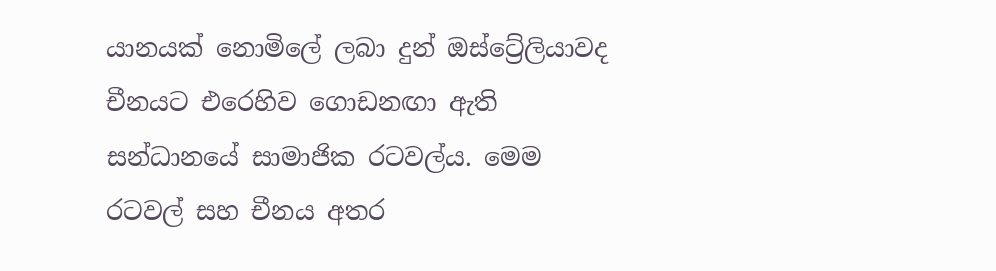යානයක් නොමිලේ ලබා දුන් ඔස්ට්‍රේලියාවද චීනයට එරෙහිව ගොඩනඟා ඇති සන්ධානයේ සාමාජික රටවල්ය. මෙම රටවල් සහ චීනය අතර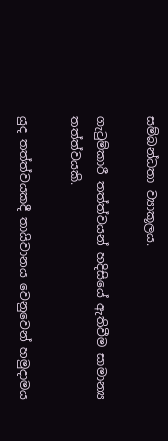සම්බන්ධතා ව්‍යාකූලය.

ගැටුම්කාරී තත්ත්වයන් හදිසියේ ඇතිවීම සාමාන්‍ය තත්ත්වයකි.

යුද තත්ත්වයකදී තායිවානය වෙනුවෙන් හමුදාමය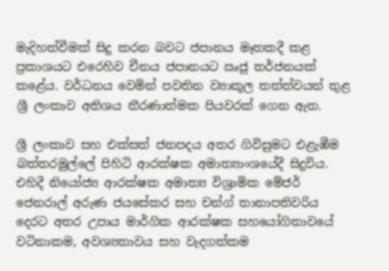මැදිහත්වීමක් සිදු කරන බවට ජපානය මෑතකදී කළ ප්‍රකාශයට එරෙහිව චීනය ජපානයට ඍජු තර්ජනයක් කළේය. වර්ධනය වෙමින් පවතින ව්‍යාකූල තත්ත්වයන් තුළ ශ්‍රී ලංකාව අතිශය තීරණාත්මක පියවරක් ගෙන ඇත.

ශ්‍රී ලංකාව සහ එක්සත් ජනපදය අතර ගිවිසුමට එළැඹීම බත්තරමුල්ලේ පිහිටි ආරක්ෂක අමාත්‍යාංශයේදී සිදුවිය. එහිදී නියෝජ්‍ය ආරක්ෂක අමාත්‍ය විශ්‍රාමික මේජර් ජෙනරාල් අරුණ ජයසේකර සහ චන්ග් තානාපතිවරිය දෙරට අතර උපාය මාර්ගික ආරක්ෂක සහයෝගිතාවයේ වටිනාකම, අවශ්‍යතාවය සහ වැදගත්කම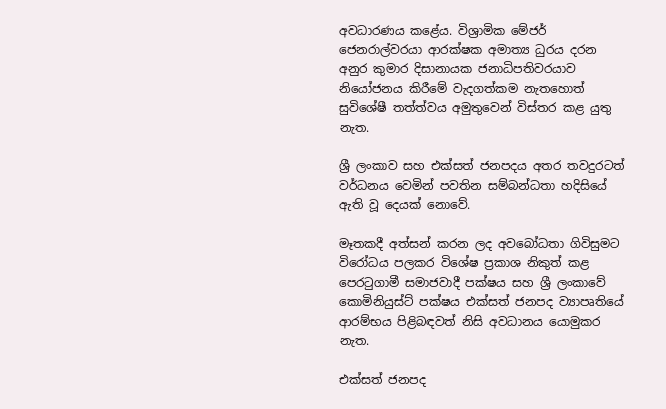අවධාරණය කළේය. විශ්‍රාමික මේජර් ජෙනරාල්වරයා ආරක්ෂක අමාත්‍ය ධුරය දරන අනුර කුමාර දිසානායක ජනාධිපතිවරයාව නියෝජනය කිරීමේ වැදගත්කම නැතහොත් සුවිශේෂී තත්ත්වය අමුතුවෙන් විස්තර කළ යුතු නැත.

ශ්‍රී ලංකාව සහ එක්සත් ජනපදය අතර තවදුරටත් වර්ධනය වෙමින් පවතින සම්බන්ධතා හදිසියේ ඇති වූ දෙයක් නොවේ.

මෑතකදී අත්සන් කරන ලද අවබෝධතා ගිවිසුමට විරෝධය පලකර විශේෂ ප්‍රකාශ නිකුත් කළ පෙරටුගාමී සමාජවාදී පක්ෂය සහ ශ්‍රී ලංකාවේ කොමිනියුස්ට් පක්ෂය එක්සත් ජනපද ව්‍යාපෘතියේ ආරම්භය පිළිබඳවත් නිසි අවධානය යොමුකර නැත.

එක්සත් ජනපද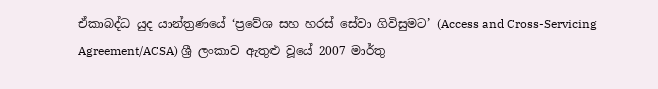ඒකාබද්ධ යුද යාන්ත්‍රණයේ ‘ප්‍රවේශ සහ හරස් සේවා ගිවිසුමට’ (Access and Cross-Servicing Agreement/ACSA) ශ්‍රී ලංකාව ඇතුළු වූයේ 2007 මාර්තු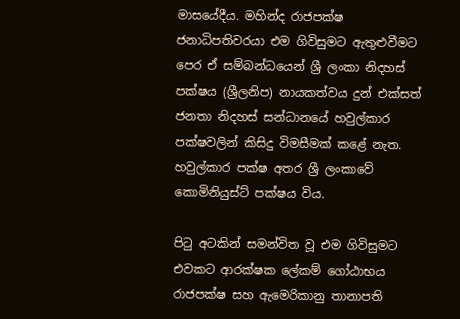මාසයේදීය. මහින්ද රාජපක්ෂ ජනාධිපතිවරයා එම ගිවිසුමට ඇතුළුවීමට පෙර ඒ සම්බන්ධයෙන් ශ්‍රී ලංකා නිදහස් පක්ෂය (ශ්‍රීලනිප) නායකත්වය දුන් එක්සත් ජනතා නිදහස් සන්ධානයේ හවුල්කාර පක්ෂවලින් කිසිදු විමසීමක් කළේ නැත. හවුල්කාර පක්ෂ අතර ශ්‍රී ලංකාවේ කොමිනියුස්ට් පක්ෂය විය.

පිටු අටකින් සමන්විත වූ එම ගිවිසුමට එවකට ආරක්ෂක ලේකම් ගෝඨාභය රාජපක්ෂ සහ ඇමෙරිකානු තානාපති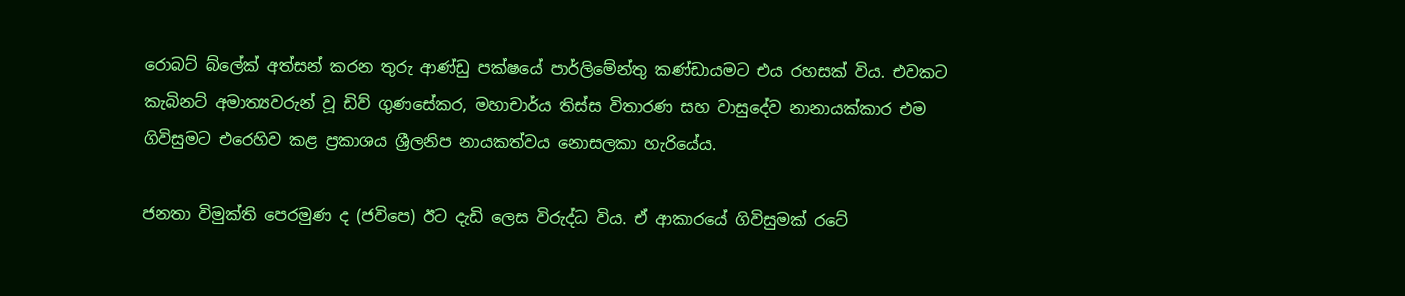රොබට් බ්ලේක් අත්සන් කරන තුරු ආණ්ඩු පක්ෂයේ පාර්ලිමේන්තු කණ්ඩායමට එය රහසක් විය. එවකට කැබිනට් අමාත්‍යවරුන් වූ ඩිව් ගුණසේකර, මහාචාර්ය තිස්ස විතාරණ සහ වාසුදේව නානායක්කාර එම ගිවිසුමට එරෙහිව කළ ප්‍රකාශය ශ්‍රීලනිප නායකත්වය නොසලකා හැරියේය.

ජනතා විමුක්ති පෙරමුණ ද (ජවිපෙ) ඊට දැඩි ලෙස විරුද්ධ විය. ඒ ආකාරයේ ගිවිසුමක් රටේ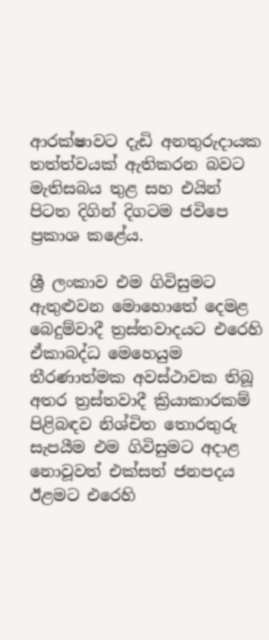ආරක්ෂාවට දැඩි අනතුරුදායක තත්ත්වයක් ඇතිකරන බවට මැතිසබය තුළ සහ එයින් පිටත දිගින් දිගටම ජවිපෙ ප්‍රකාශ කළේය.

ශ්‍රී ලංකාව එම ගිවිසුමට ඇතුළුවන මොහොතේ දෙමළ බෙදුම්වාදී ත්‍රස්තවාදයට එරෙහි ඒකාබද්ධ මෙහෙයුම තීරණාත්මක අවස්ථාවක තිබූ අතර ත්‍රස්තවාදී ක්‍රියාකාරකම් පිළිබඳව නිශ්චිත තොරතුරු සැපයීම එම ගිවිසුමට අදාළ නොවූවත් එක්සත් ජනපදය ඊළමට එරෙහි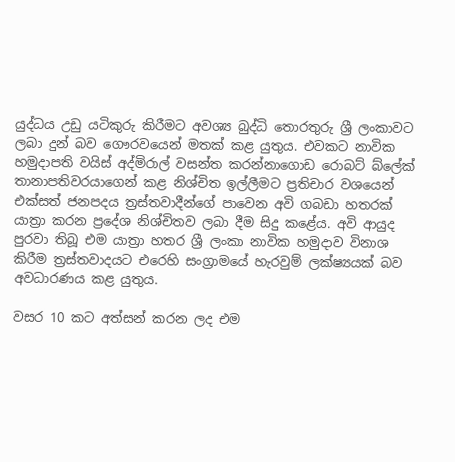යුද්ධය උඩු යටිකුරු කිරීමට අවශ්‍ය බුද්ධි තොරතුරු ශ්‍රී ලංකාවට ලබා දුන් බව ගෞරවයෙන් මතක් කළ යුතුය. එවකට නාවික හමුදාපති වයිස් අද්මිරාල් වසන්ත කරන්නාගොඩ රොබට් බ්ලේක් තානාපතිවරයාගෙන් කළ නිශ්චිත ඉල්ලීමට ප්‍රතිචාර වශයෙන් එක්සත් ජනපදය ත්‍රස්තවාදීන්ගේ පාවෙන අවි ගබඩා හතරක් යාත්‍රා කරන ප්‍රදේශ නිශ්චිතව ලබා දීම සිදු කළේය. අවි ආයුද පුරවා තිබූ එම යාත්‍රා හතර ශ්‍රී ලංකා නාවික හමුදාව විනාශ කිරීම ත්‍රස්තවාදයට එරෙහි සංග්‍රාමයේ හැරවුම් ලක්ෂ්‍යයක් බව අවධාරණය කළ යුතුය.

වසර 10 කට අත්සන් කරන ලද එම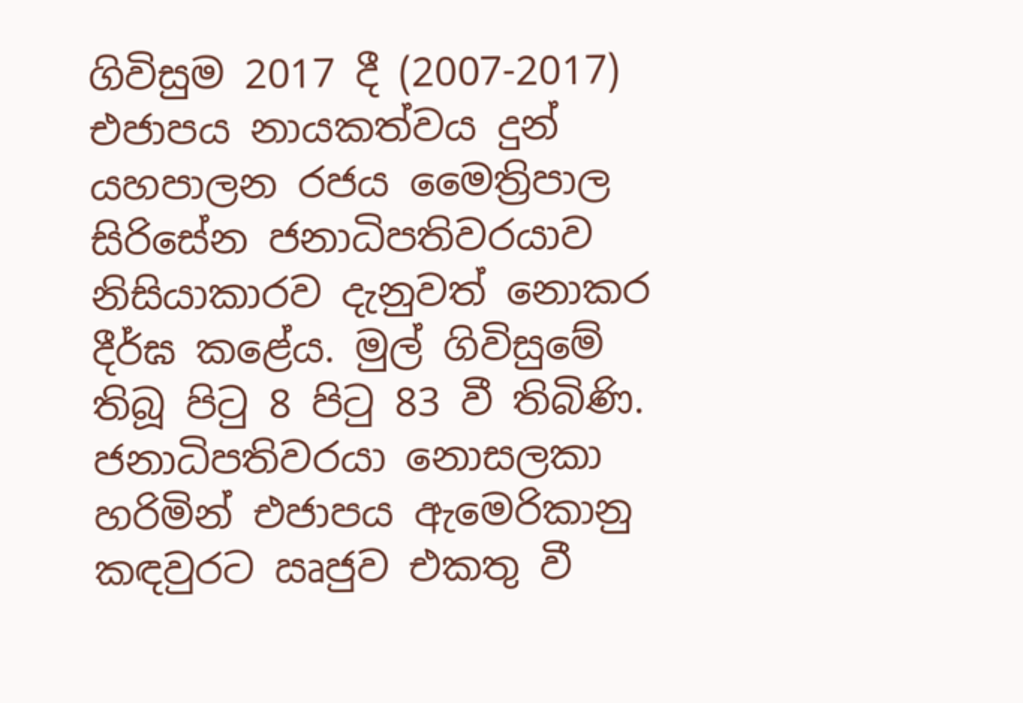ගිවිසුම 2017 දී (2007-2017) එජාපය නායකත්වය දුන් යහපාලන රජය මෛත්‍රිපාල සිරිසේන ජනාධිපතිවරයාව නිසියාකාරව දැනුවත් නොකර දීර්ඝ කළේය. මුල් ගිවිසුමේ තිබූ පිටු 8 පිටු 83 වී තිබිණි. ජනාධිපතිවරයා නොසලකා හරිමින් එජාපය ඇමෙරිකානු කඳවුරට ඍජුව එකතු වී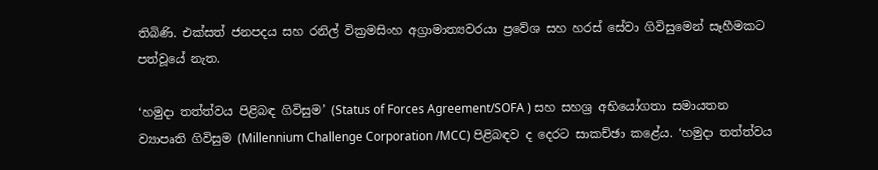තිබිණි. එක්සත් ජනපදය සහ රනිල් වික්‍රමසිංහ අග්‍රාමාත්‍යවරයා ප්‍රවේශ සහ හරස් සේවා ගිවිසුමෙන් සෑහීමකට පත්වූයේ නැත.

‘හමුදා තත්ත්වය පිළිබඳ ගිවිසුම’ (Status of Forces Agreement/SOFA ) සහ සහශ්‍ර අභියෝගතා සමායතන ව්‍යාපෘති ගිවිසුම (Millennium Challenge Corporation /MCC) පිළිබඳව ද දෙරට සාකච්ඡා කළේය. ‘හමුදා තත්ත්වය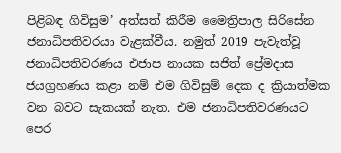පිළිබඳ ගිවිසුම’ අත්සත් කිරීම මෛත්‍රිපාල සිරිසේන ජනාධිපතිවරයා වැළක්වීය. නමුත් 2019 පැවැත්වූ ජනාධිපතිවරණය එජාප නායක සජිත් ප්‍රේමදාස ජයග්‍රහණය කළා නම් එම ගිවිසුම් දෙක ද ක්‍රියාත්මක වන බවට සැකයක් නැත. එම ජනාධිපතිවරණයට පෙර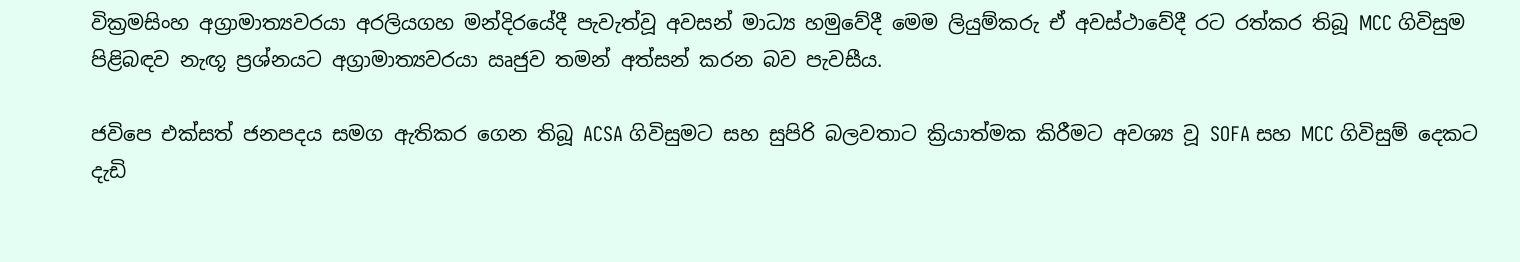වික්‍රමසිංහ අග්‍රාමාත්‍යවරයා අරලියගහ මන්දිරයේදී පැවැත්වූ අවසන් මාධ්‍ය හමුවේදී මෙම ලියුම්කරු ඒ අවස්ථාවේදී රට රත්කර තිබූ MCC ගිවිසුම පිළිබඳව නැඟූ ප්‍රශ්නයට අග්‍රාමාත්‍යවරයා ඍජුව තමන් අත්සන් කරන බව පැවසීය.

ජවිපෙ එක්සත් ජනපදය සමග ඇතිකර ගෙන තිබූ ACSA ගිවිසුමට සහ සුපිරි බලවතාට ක්‍රියාත්මක කිරීමට අවශ්‍ය වූ SOFA සහ MCC ගිවිසුම් දෙකට දැඩි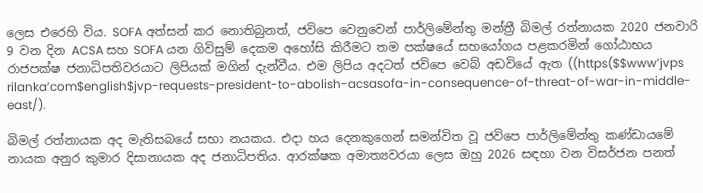ලෙස එරෙහි විය. SOFA අත්සන් කර නොතිබුනත්, ජවිපෙ වෙනුවෙන් පාර්ලිමේන්තු මන්ත්‍රී බිමල් රත්නායක 2020 ජනවාරි 9 වන දින ACSA සහ SOFA යන ගිවිසුම් දෙකම අහෝසි කිරීමට තම පක්ෂයේ සහයෝගය පළකරමින් ගෝඨාභය රාජපක්ෂ ජනාධිපතිවරයාට ලිපියක් මගින් දැන්වීය. එම ලිපිය අදටත් ජවිපෙ වෙබ් අඩවියේ ඇත ((https($$www’jvps rilanka’com$english$jvp-requests-president-to-abolish-acsasofa-in-consequence-of-threat-of-war-in-middle-east/).

බිමල් රත්නායක අද මැතිසබයේ සභා නයකය. එදා හය දෙනකුගෙන් සමන්විත වූ ජවිපෙ පාර්ලිමේන්තු කණ්ඩායමේ නායක අනුර කුමාර දිසානායක අද ජනාධිපතිය. ආරක්ෂක අමාත්‍යවරයා ලෙස ඔහු 2026 සඳහා වන විසර්ජන පනත්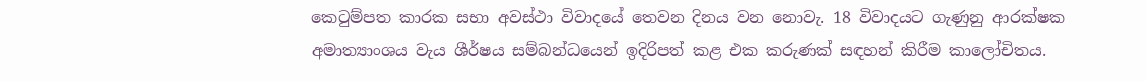කෙටුම්පත කාරක සභා අවස්ථා විවාදයේ තෙවන දිනය වන නොවැ. 18 විවාදයට ගැණුනු ආරක්ෂක අමාත්‍යාංශය වැය ශීර්ෂය සම්බන්ධයෙන් ඉදිරිපත් කළ එක කරුණක් සඳහන් කිරීම කාලෝචිතය.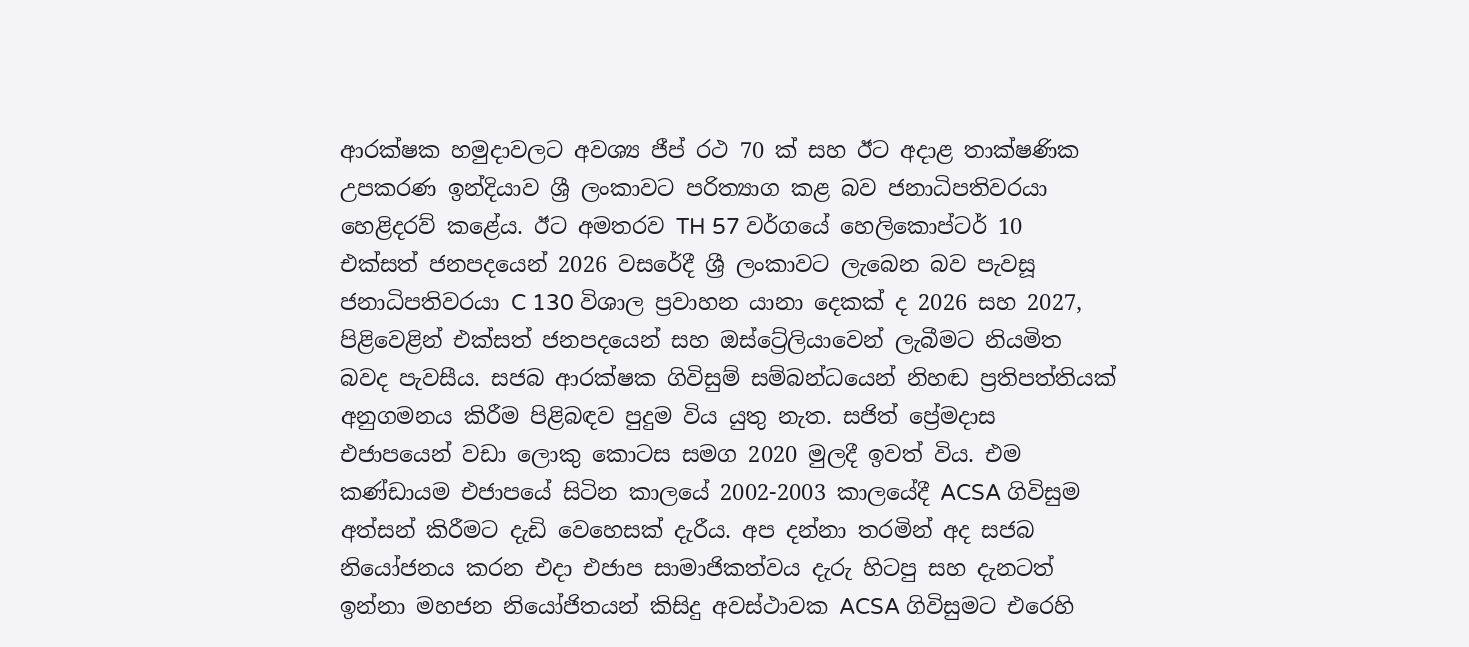ආරක්ෂක හමුදාවලට අවශ්‍ය ජීප් රථ 70 ක් සහ ඊට අදාළ තාක්ෂණික උපකරණ ඉන්දියාව ශ්‍රී ලංකාවට පරිත්‍යාග කළ බව ජනාධිපතිවරයා හෙළිදරව් කළේය. ඊට අමතරව TH 57 වර්ගයේ හෙලිකොප්ටර් 10 එක්සත් ජනපදයෙන් 2026 වසරේදී ශ්‍රී ලංකාවට ලැබෙන බව පැවසූ ජනාධිපතිවරයා C 130 විශාල ප්‍රවාහන යානා දෙකක් ද 2026 සහ 2027, පිළිවෙළින් එක්සත් ජනපදයෙන් සහ ඔස්ට්‍රේලියාවෙන් ලැබීමට නියමිත බවද පැවසීය. සජබ ආරක්ෂක ගිවිසුම් සම්බන්ධයෙන් නිහඬ ප්‍රතිපත්තියක් අනුගමනය කිරීම පිළිබඳව පුදුම විය යුතු නැත. සජිත් ප්‍රේමදාස එජාපයෙන් වඩා ලොකු කොටස සමග 2020 මුලදී ඉවත් විය. එම කණ්ඩායම එජාපයේ සිටින කාලයේ 2002-2003 කාලයේදී ACSA ගිවිසුම අත්සන් කිරීමට දැඩි වෙහෙසක් දැරීය. අප දන්නා තරමින් අද සජබ නියෝජනය කරන එදා එජාප සාමාජිකත්වය දැරු හිටපු සහ දැනටත් ඉන්නා මහජන නියෝජිතයන් කිසිදු අවස්ථාවක ACSA ගිවිසුමට එරෙහි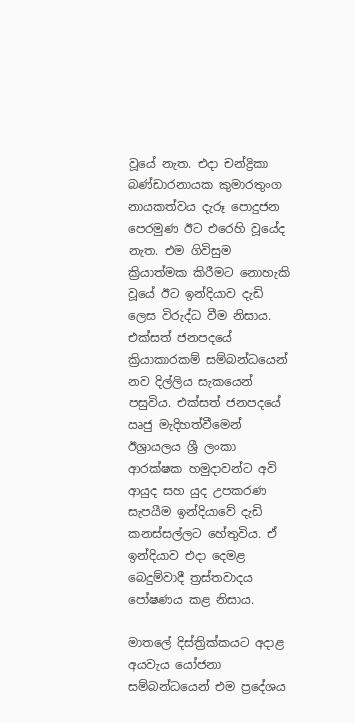වූයේ නැත. එදා චන්ද්‍රිකා බණ්ඩාරනායක කුමාරතුංග නායකත්වය දැරූ පොදුජන පෙරමුණ ඊට එරෙහි වූයේද නැත. එම ගිවිසුම ක්‍රියාත්මක කිරීමට නොහැකි වූයේ ඊට ඉන්දියාව දැඩි ලෙස විරුද්ධ වීම නිසාය. එක්සත් ජනපදයේ ක්‍රියාකාරකම් සම්බන්ධයෙන් නව දිල්ලිය සැකයෙන් පසුවිය. එක්සත් ජනපදයේ ඍජු මැදිහත්වීමෙන් ඊශ්‍රායලය ශ්‍රී ලංකා ආරක්ෂක හමුදාවන්ට අවි ආයුද සහ යුද උපකරණ සැපයීම ඉන්දියාවේ දැඩි කනස්සල්ලට හේතුවිය. ඒ ඉන්දියාව එදා දෙමළ බෙදුම්වාදී ත්‍රස්තවාදය පෝෂණය කළ නිසාය.

මාතලේ දිස්ත්‍රික්කයට අදාළ අයවැය යෝජනා සම්බන්ධයෙන් එම ප්‍රදේශය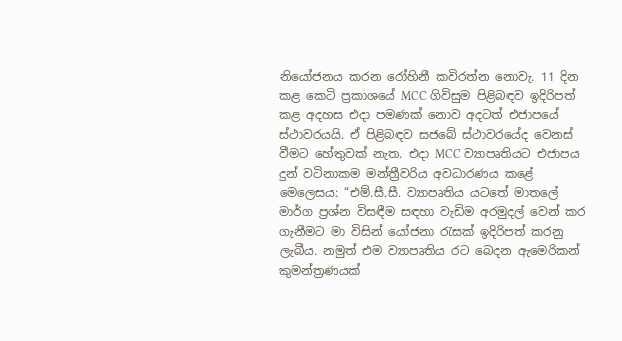නියෝජනය කරන රෝහිනී කවිරත්න නොවැ. 11 දින කළ කෙටි ප්‍රකාශයේ MCC ගිවිසුම පිළිබඳව ඉදිරිපත් කළ අදහස එදා පමණක් නොව අදටත් එජාපයේ ස්ථාවරයයි. ඒ පිළිබඳව සජබේ ස්ථාවරයේද වෙනස් වීමට හේතුවක් නැත. එදා MCC ව්‍යාපෘතියට එජාපය දුන් වටිනාකම මන්ත්‍රීවරිය අවධාරණය කළේ මෙලෙසය: “එම්.සී.සී. ව්‍යාපෘතිය යටතේ මාතලේ මාර්ග ප්‍රශ්න විසඳීම සඳහා වැඩිම අරමුදල් වෙන් කර ගැනීමට මා විසින් යෝජනා රැසක් ඉදිරිපත් කරනු ලැබීය. නමුත් එම ව්‍යාපෘතිය රට බෙදන ඇමෙරිකන් කුමන්ත්‍රණයක්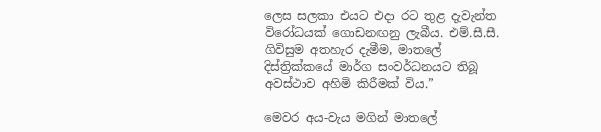ලෙස සලකා එයට එදා රට තුළ දැවැන්ත විරෝධයක් ගොඩනඟනු ලැබීය. එම්.සී.සී. ගිවිසුම අතහැර දැමීම, මාතලේ දිස්ත්‍රික්කයේ මාර්ග සංවර්ධනයට තිබූ අවස්ථාව අහිමි කිරීමක් විය.”

මෙවර අය-වැය මගින් මාතලේ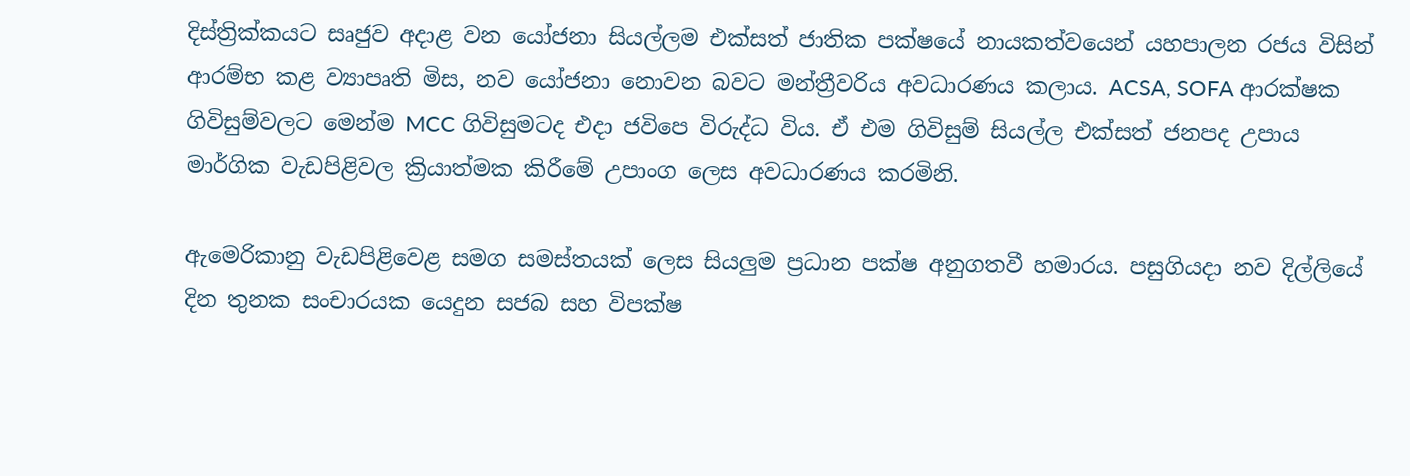දිස්ත්‍රික්කයට සෘජුව අදාළ වන යෝජනා සියල්ලම එක්සත් ජාතික පක්ෂයේ නායකත්වයෙන් යහපාලන රජය විසින් ආරම්භ කළ ව්‍යාපෘති මිස, නව යෝජනා නොවන බවට මන්ත්‍රීවරිය අවධාරණය කලාය. ACSA, SOFA ආරක්ෂක ගිවිසුම්වලට මෙන්ම MCC ගිවිසුමටද එදා ජවිපෙ විරුද්ධ විය. ඒ එම ගිවිසුම් සියල්ල එක්සත් ජනපද උපාය මාර්ගික වැඩපිළිවල ක්‍රියාත්මක කිරීමේ උපාංග ලෙස අවධාරණය කරමිනි.

ඇමෙරිකානු වැඩපිළිවෙළ සමග සමස්තයක් ලෙස සියලුම ප්‍රධාන පක්ෂ අනුගතවී හමාරය. පසුගියදා නව දිල්ලියේ දින තුනක සංචාරයක යෙදුන සජබ සහ විපක්ෂ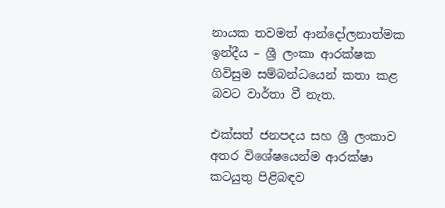නායක තවමත් ආන්දෝලනාත්මක ඉන්දීය – ශ්‍රී ලංකා ආරක්ෂක ගිවිසුම සම්බන්ධයෙන් කතා කළ බවට වාර්තා වී නැත.

එක්සත් ජනපදය සහ ශ්‍රී ලංකාව අතර විශේෂයෙන්ම ආරක්ෂා කටයුතු පිළිබඳව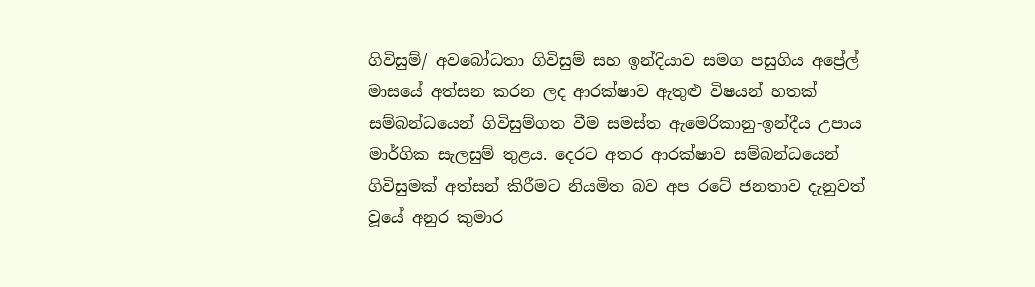ගිවිසුම්/ අවබෝධතා ගිවිසුම් සහ ඉන්දියාව සමග පසුගිය අප්‍රේල් මාසයේ අත්සන කරන ලද ආරක්ෂාව ඇතුළු විෂයන් හතක් සම්බන්ධයෙන් ගිවිසුම්ගත වීම සමස්ත ඇමෙරිකානු-ඉන්දීය උපාය මාර්ගික සැලසුම් තුළය. දෙරට අතර ආරක්ෂාව සම්බන්ධයෙන් ගිවිසුමක් අත්සන් කිරීමට නියමිත බව අප රටේ ජනතාව දැනුවත් වූයේ අනුර කුමාර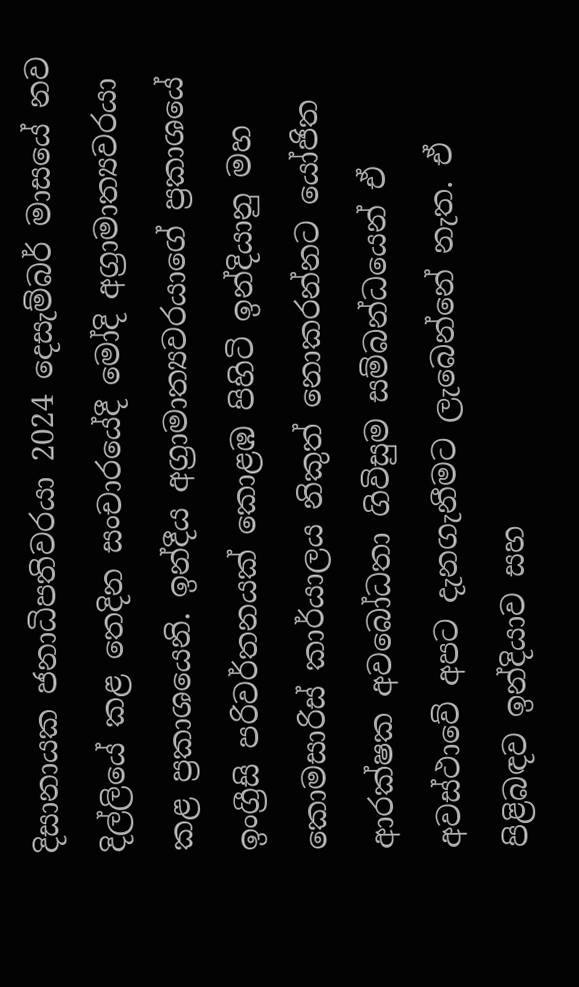දිසානායක ජනාධිපතිවරයා 2024 දෙසැම්බර් මාසයේ නව දිල්ලියේ කළ තෙදින සංචාරයේදී මෝදි අග්‍රාමාත්‍යවරයා කළ ප්‍රකාශයෙනි. ඉන්දීය අග්‍රාමාත්‍යවරයාගේ ප්‍රකාශයේ ඉංග්‍රීසි පරිවර්තනයක් කොළඹ පිහිටි ඉන්දියානු මහ කොමසාරිස් කාර්යාලය නිකුත් නොකරන්නට යෝජිත ආරක්ෂක අවබෝධතා ගිවිසුම සම්බන්ධයෙන් ඒ අවස්ථාවේ අපට දැනගැනීමට ලැබෙන්නේ නැත. ඒ පිළිබඳව ඉන්දියාව සහ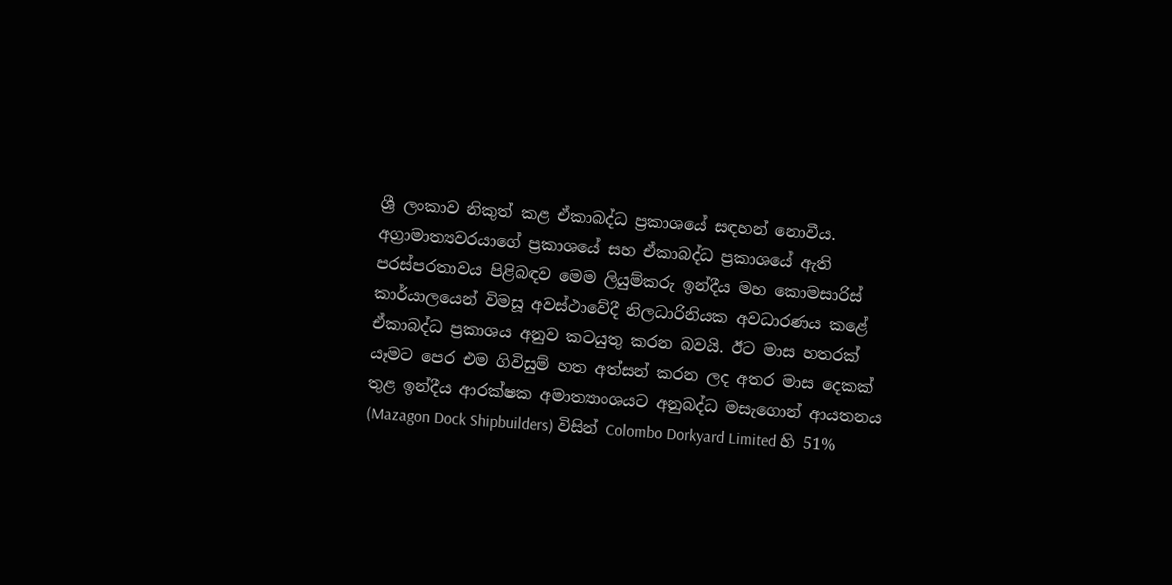ශ්‍රී ලංකාව නිකුත් කළ ඒකාබද්ධ ප්‍රකාශයේ සඳහන් නොවීය. අග්‍රාමාත්‍යවරයාගේ ප්‍රකාශයේ සහ ඒකාබද්ධ ප්‍රකාශයේ ඇති පරස්පරතාවය පිළිබඳව මෙම ලියුම්කරු ඉන්දීය මහ කොමසාරිස් කාර්යාලයෙන් විමසූ අවස්ථාවේදී නිලධාරිනියක අවධාරණය කළේ ඒකාබද්ධ ප්‍රකාශය අනුව කටයුතු කරන බවයි. ඊට මාස හතරක් යෑමට පෙර එම ගිවිසුම් හත අත්සන් කරන ලද අතර මාස දෙකක් තුළ ඉන්දීය ආරක්ෂක අමාත්‍යාංශයට අනුබද්ධ මසැගොන් ආයතනය (Mazagon Dock Shipbuilders) විසින් Colombo Dorkyard Limited හි 51%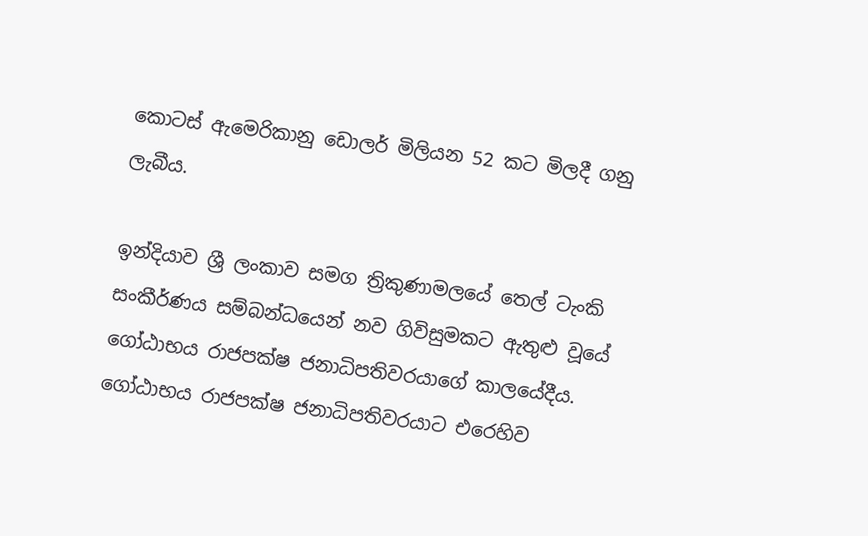කොටස් ඇමෙරිකානු ඩොලර් මිලියන 52 කට මිලදී ගනු ලැබීය.

ඉන්දියාව ශ්‍රී ලංකාව සමග ත්‍රිකුණාමලයේ තෙල් ටැංකි සංකීර්ණය සම්බන්ධයෙන් නව ගිවිසුමකට ඇතුළු වූයේ ගෝඨාභය රාජපක්ෂ ජනාධිපතිවරයාගේ කාලයේදීය. ගෝඨාභය රාජපක්ෂ ජනාධිපතිවරයාට එරෙහිව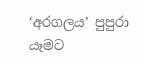‘අරගලය’ පුපුරා යෑමට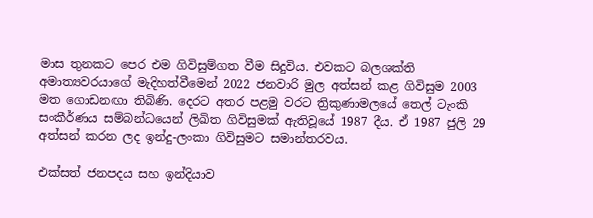මාස තුනකට පෙර එම ගිවිසුම්ගත වීම සිදුවිය. එවකට බලශක්ති අමාත්‍යවරයාගේ මැදිහත්වීමෙන් 2022 ජනවාරි මුල අත්සන් කළ ගිවිසුම 2003 මත ගොඩනඟා තිබිණි. දෙරට අතර පළමු වරට ත්‍රිකුණාමලයේ තෙල් ටැංකි සංකීර්ණය සම්බන්ධයෙන් ලිඛිත ගිවිසුමක් ඇතිවූයේ 1987 දීය. ඒ 1987 ජුලි 29 අත්සන් කරන ලද ඉන්දු-ලංකා ගිවිසුමට සමාන්තරවය.

එක්සත් ජනපදය සහ ඉන්දියාව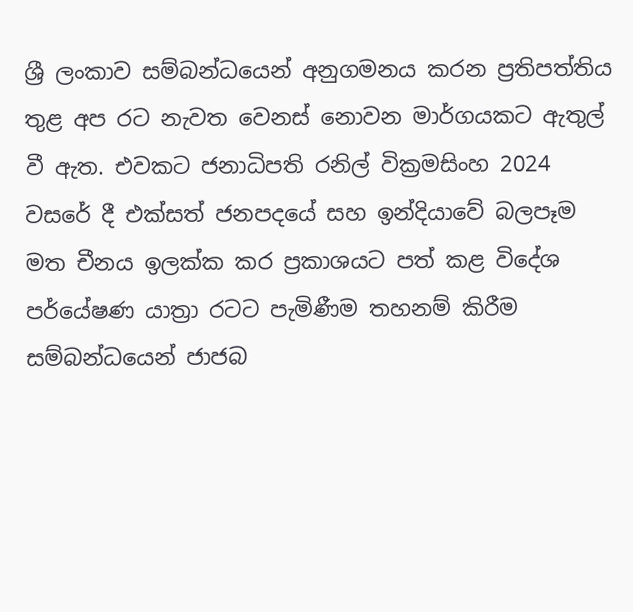ශ්‍රී ලංකාව සම්බන්ධයෙන් අනුගමනය කරන ප්‍රතිපත්තිය තුළ අප රට නැවත වෙනස් නොවන මාර්ගයකට ඇතුල් වී ඇත. එවකට ජනාධිපති රනිල් වික්‍රමසිංහ 2024 වසරේ දී එක්සත් ජනපදයේ සහ ඉන්දියාවේ බලපෑම මත චීනය ඉලක්ක කර ප්‍රකාශයට පත් කළ විදේශ පර්යේෂණ යාත්‍රා රටට පැමිණීම තහනම් කිරීම සම්බන්ධයෙන් ජාජබ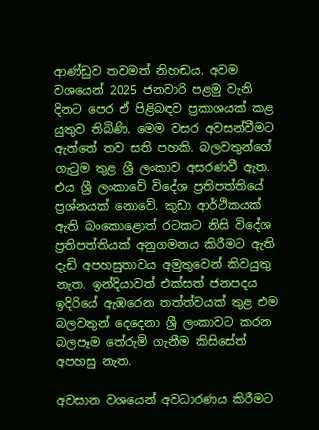ආණ්ඩුව තවමත් නිහඬය. අවම වශයෙන් 2025 ජනවාරි පළමු වැනි දිනට පෙර ඒ පිළිබඳව ප්‍රකාශයක් කළ යුතුව තිබිණි. මෙම වසර අවසන්වීමට ඇත්තේ තව සති පහකි. බලවතුන්ගේ ගැටුම තුළ ශ්‍රී ලංකාව අසරණවී ඇත. එය ශ්‍රී ලංකාවේ විදේශ ප්‍රතිපත්තියේ ප්‍රශ්නයක් නොවේ. කුඩා ආර්ථිකයක් ඇති බංකොළොත් රටකට නිසි විදේශ ප්‍රතිපත්තියක් අනුගමනය කිරීමට ඇති දැඩි අපහසුතාවය අමුතුවෙන් කිවයුතු නැත. ඉන්දියාවත් එක්සත් ජනපදය ඉදිරියේ ඇඹරෙන තත්ත්වයක් තුළ එම බලවතුන් දෙදෙනා ශ්‍රී ලංකාවට කරන බලපෑම තේරුම් ගැනීම කිසිසේත් අපහසු නැත.

අවසාන වශයෙන් අවධාරණය කිරීමට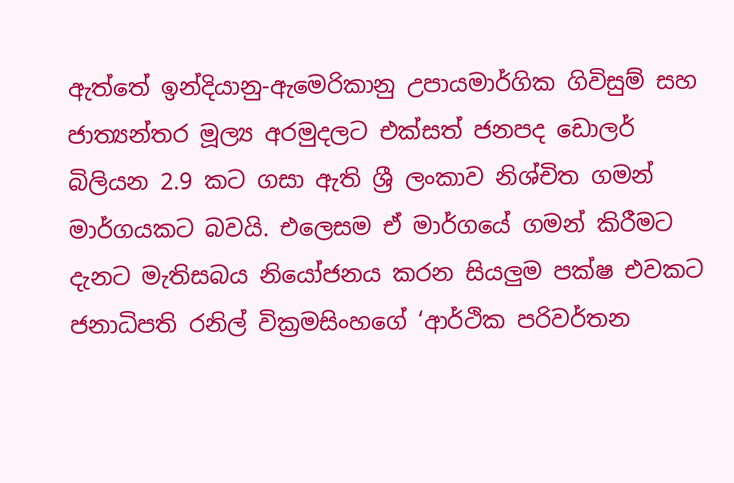ඇත්තේ ඉන්දියානු-ඇමෙරිකානු උපායමාර්ගික ගිවිසුම් සහ ජාත්‍යන්තර මූල්‍ය අරමුදලට එක්සත් ජනපද ඩොලර් බිලියන 2.9 කට ගසා ඇති ශ්‍රී ලංකාව නිශ්චිත ගමන් මාර්ගයකට බවයි. එලෙසම ඒ මාර්ගයේ ගමන් කිරීමට දැනට මැතිසබය නියෝජනය කරන සියලුම පක්ෂ එවකට ජනාධිපති රනිල් වික්‍රමසිංහගේ ‘ආර්ථික පරිවර්තන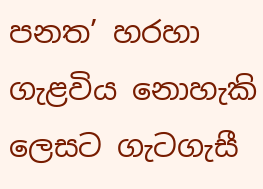පනත’ හරහා ගැළවිය නොහැකි ලෙසට ගැටගැසී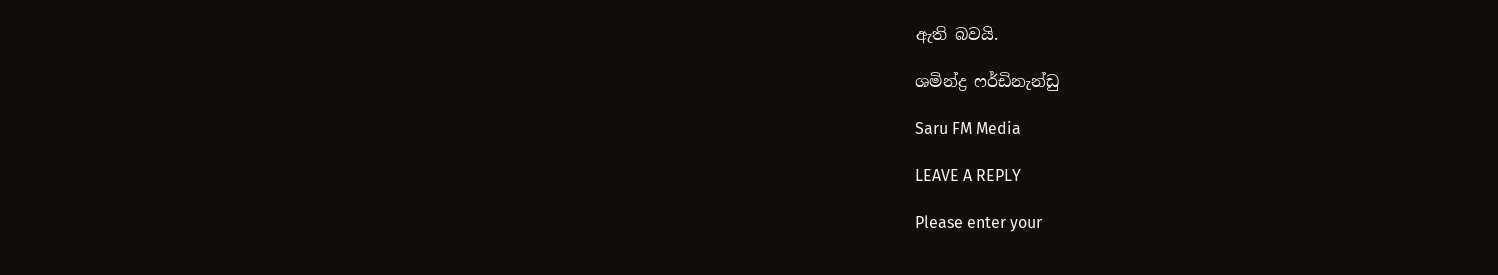ඇති බවයි.

ශමින්ද්‍ර ෆර්ඩිනැන්ඩු

Saru FM Media

LEAVE A REPLY

Please enter your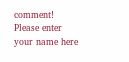comment!
Please enter your name here